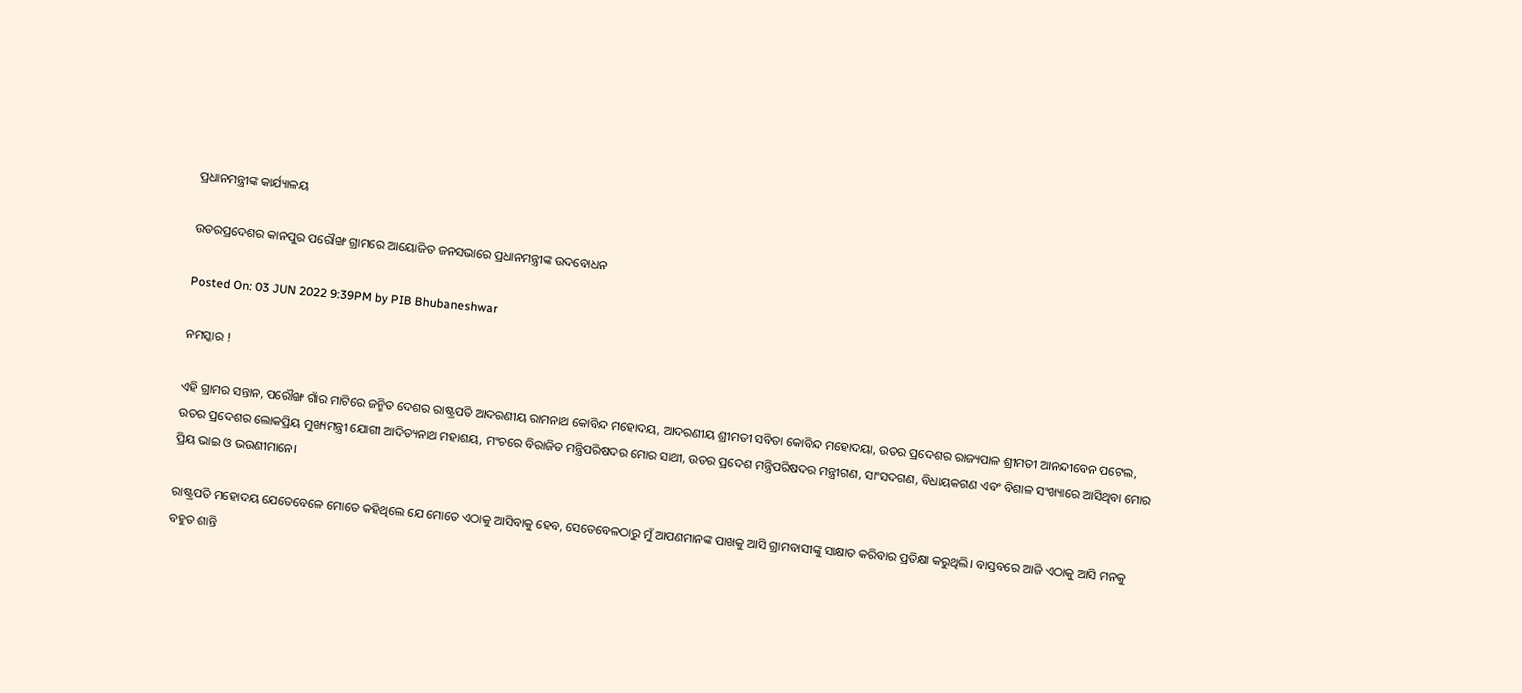ପ୍ରଧାନମନ୍ତ୍ରୀଙ୍କ କାର୍ଯ୍ୟାଳୟ

ଉତରପ୍ରଦେଶର କାନପୁର ପରୌଙ୍ଖ ଗ୍ରାମରେ ଆୟୋଜିତ ଜନସଭାରେ ପ୍ରଧାନମନ୍ତ୍ରୀଙ୍କ ଉଦବୋଧନ

Posted On: 03 JUN 2022 9:39PM by PIB Bhubaneshwar

ନମସ୍କାର !

ଏହି ଗ୍ରାମର ସନ୍ତାନ, ପରୌଙ୍ଖ ଗାଁର ମାଟିରେ ଜନ୍ମିତ ଦେଶର ରାଷ୍ଟ୍ରପତି ଆଦରଣୀୟ ରାମନାଥ କୋବିନ୍ଦ ମହୋଦୟ, ଆଦରଣୀୟ ଶ୍ରୀମତୀ ସବିତା କୋବିନ୍ଦ ମହୋଦୟା, ଉତର ପ୍ରଦେଶର ରାଜ୍ୟପାଳ ଶ୍ରୀମତୀ ଆନନ୍ଦୀବେନ ପଟେଲ, ଉତର ପ୍ରଦେଶର ଲୋକପ୍ରିୟ ମୁଖ୍ୟମନ୍ତ୍ରୀ ଯୋଗୀ ଆଦିତ୍ୟନାଥ ମହାଶୟ, ମଂଚରେ ବିରାଜିତ ମନ୍ତ୍ରିପରିଷଦର ମୋର ସାଥୀ, ଉତର ପ୍ରଦେଶ ମନ୍ତ୍ରିପରିଷଦର ମନ୍ତ୍ରୀଗଣ, ସାଂସଦଗଣ, ବିଧାୟକଗଣ ଏବଂ ବିଶାଳ ସଂଖ୍ୟାରେ ଆସିଥିବା ମୋର ପ୍ରିୟ ଭାଇ ଓ ଭଉଣୀମାନେ।

ରାଷ୍ଟ୍ରପତି ମହୋଦୟ ଯେତେବେଳେ ମୋତେ କହିଥିଲେ ଯେ ମୋତେ ଏଠାକୁ ଆସିବାକୁ ହେବ, ସେତେବେଳଠାରୁ ମୁଁ ଆପଣମାନଙ୍କ ପାଖକୁ ଆସି ଗ୍ରାମବାସୀଙ୍କୁ ସାକ୍ଷାତ କରିବାର ପ୍ରତିକ୍ଷା କରୁଥିଲି। ବାସ୍ତବରେ ଆଜି ଏଠାକୁ ଆସି ମନକୁ ବହୁତ ଶାନ୍ତି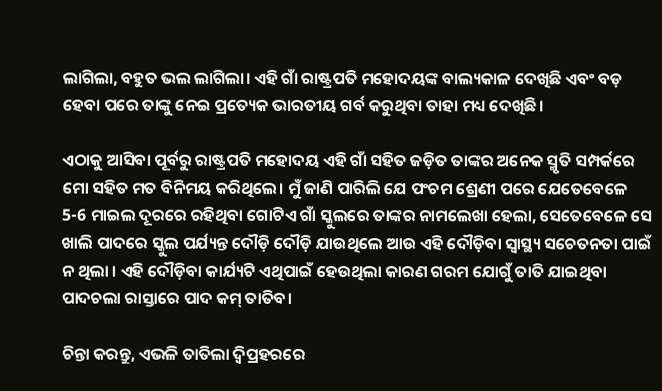ଲାଗିଲା, ବହୁତ ଭଲ ଲାଗିଲା। ଏହି ଗାଁ ରାଷ୍ଟ୍ରପତି ମହୋଦୟଙ୍କ ବାଲ୍ୟକାଳ ଦେଖିଛି ଏବଂ ବଡ଼ ହେବା ପରେ ତାଙ୍କୁ ନେଇ ପ୍ରତ୍ୟେକ ଭାରତୀୟ ଗର୍ବ କରୁଥିବା ତାହା ମଧ୍ୟ ଦେଖିଛି।

ଏଠାକୁ ଆସିବା ପୂର୍ବରୁ ରାଷ୍ଟ୍ରପତି ମହୋଦୟ ଏହି ଗାଁ ସହିତ ଜଡ଼ିତ ତାଙ୍କର ଅନେକ ସ୍ମୃତି ସମ୍ପର୍କରେ ମୋ ସହିତ ମତ ବିନିମୟ କରିଥିଲେ। ମୁଁ ଜାଣି ପାରିଲି ଯେ ପଂଚମ ଶ୍ରେଣୀ ପରେ ଯେତେବେଳେ 5-6 ମାଇଲ ଦୂରରେ ରହିଥିବା ଗୋଟିଏ ଗାଁ ସ୍କୁଲରେ ତାଙ୍କର ନାମଲେଖା ହେଲା, ସେତେବେଳେ ସେ ଖାଲି ପାଦରେ ସ୍କୁଲ ପର୍ଯ୍ୟନ୍ତ ଦୌଡ଼ି ଦୌଡ଼ି ଯାଉଥିଲେ ଆଉ ଏହି ଦୌଡ଼ିବା ସ୍ୱାସ୍ଥ୍ୟ ସଚେତନତା ପାଇଁ ନ ଥିଲା । ଏହି ଦୌଡ଼ିବା କାର୍ଯ୍ୟଟି ଏଥିପାଇଁ ହେଉଥିଲା କାରଣ ଗରମ ଯୋଗୁଁ ତାତି ଯାଇଥିବା ପାଦଚଲା ରାସ୍ତାରେ ପାଦ କମ୍ ତାତିବ।

ଚିନ୍ତା କରନ୍ତୁ, ଏଭଳି ତାତିଲା ଦ୍ୱିପ୍ରହରରେ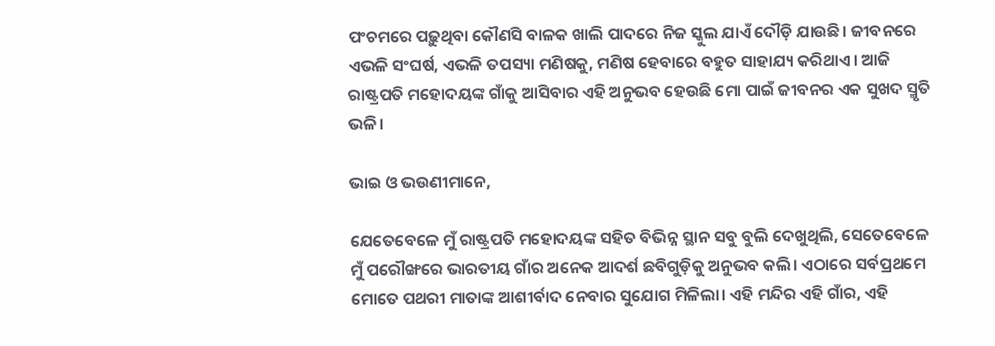ପଂଚମରେ ପଢ଼ୁଥିବା କୌଣସି ବାଳକ ଖାଲି ପାଦରେ ନିଜ ସ୍କୁଲ ଯାଏଁ ଦୌଡ଼ି ଯାଉଛି। ଜୀବନରେ ଏଭଳି ସଂଘର୍ଷ, ଏଭଳି ତପସ୍ୟା ମଣିଷକୁ, ମଣିଷ ହେବାରେ ବହୁତ ସାହାଯ୍ୟ କରିଥାଏ। ଆଜି ରାଷ୍ଟ୍ରପତି ମହୋଦୟଙ୍କ ଗାଁକୁ ଆସିବାର ଏହି ଅନୁଭବ ହେଉଛି ମୋ ପାଇଁ ଜୀବନର ଏକ ସୁଖଦ ସ୍ମୃତି ଭଳି।

ଭାଇ ଓ ଭଉଣୀମାନେ,

ଯେତେବେଳେ ମୁଁ ରାଷ୍ଟ୍ରପତି ମହୋଦୟଙ୍କ ସହିତ ବିଭିନ୍ନ ସ୍ଥାନ ସବୁ ବୁଲି ଦେଖୁଥିଲି, ସେତେବେଳେ ମୁଁ ପରୌଙ୍ଖରେ ଭାରତୀୟ ଗାଁର ଅନେକ ଆଦର୍ଶ ଛବିଗୁଡ଼ିକୁ ଅନୁଭବ କଲି। ଏଠାରେ ସର୍ବପ୍ରଥମେ ମୋତେ ପଥରୀ ମାତାଙ୍କ ଆଶୀର୍ବାଦ ନେବାର ସୁଯୋଗ ମିଳିଲା। ଏହି ମନ୍ଦିର ଏହି ଗାଁର, ଏହି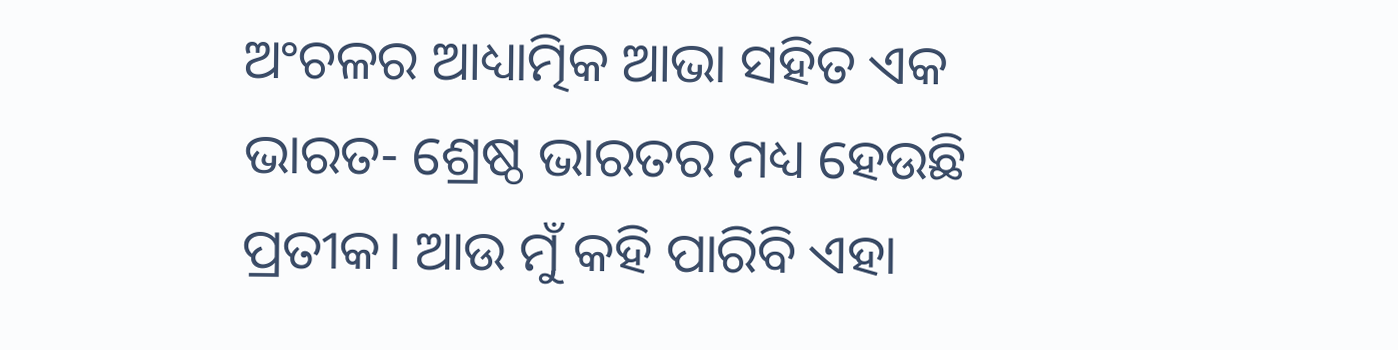ଅଂଚଳର ଆଧ୍ୟାତ୍ମିକ ଆଭା ସହିତ ଏକ ଭାରତ- ଶ୍ରେଷ୍ଠ ଭାରତର ମଧ୍ୟ ହେଉଛି ପ୍ରତୀକ। ଆଉ ମୁଁ କହି ପାରିବି ଏହା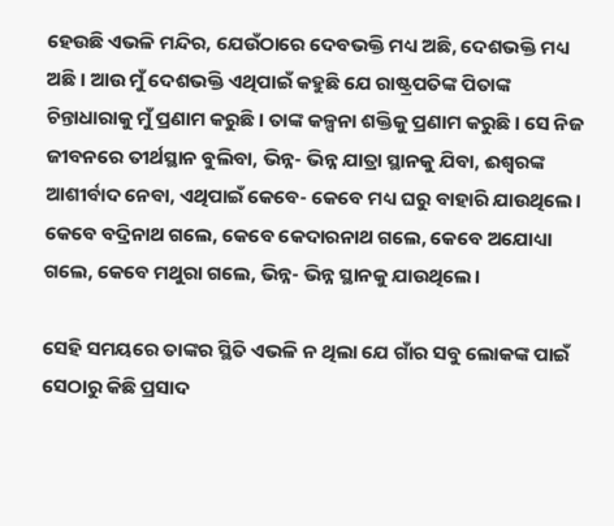ହେଉଛି ଏଭଳି ମନ୍ଦିର, ଯେଉଁଠାରେ ଦେବଭକ୍ତି ମଧ୍ୟ ଅଛି, ଦେଶଭକ୍ତି ମଧ୍ୟ ଅଛି। ଆଉ ମୁଁ ଦେଶଭକ୍ତି ଏଥିପାଇଁ କହୁଛି ଯେ ରାଷ୍ଟ୍ରପତିଙ୍କ ପିତାଙ୍କ ଚିନ୍ତାଧାରାକୁ ମୁଁ ପ୍ରଣାମ କରୁଛି। ତାଙ୍କ କଳ୍ପନା ଶକ୍ତିକୁ ପ୍ରଣାମ କରୁଛି। ସେ ନିଜ ଜୀବନରେ ତୀର୍ଥସ୍ଥାନ ବୁଲିବା, ଭିନ୍ନ- ଭିନ୍ନ ଯାତ୍ରା ସ୍ଥାନକୁ ଯିବା, ଈଶ୍ୱରଙ୍କ ଆଶୀର୍ବାଦ ନେବା, ଏଥିପାଇଁ କେବେ- କେବେ ମଧ୍ୟ ଘରୁ ବାହାରି ଯାଉଥିଲେ। କେବେ ବଦ୍ରିନାଥ ଗଲେ, କେବେ କେଦାରନାଥ ଗଲେ, କେବେ ଅଯୋଧ୍ୟା ଗଲେ, କେବେ ମଥୁରା ଗଲେ, ଭିନ୍ନ- ଭିନ୍ନ ସ୍ଥାନକୁ ଯାଉଥିଲେ।

ସେହି ସମୟରେ ତାଙ୍କର ସ୍ଥିତି ଏଭଳି ନ ଥିଲା ଯେ ଗାଁର ସବୁ ଲୋକଙ୍କ ପାଇଁ ସେଠାରୁ କିଛି ପ୍ରସାଦ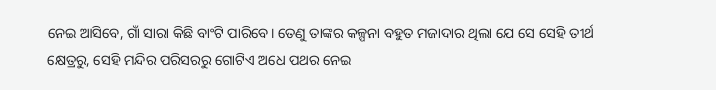ନେଇ ଆସିବେ, ଗାଁ ସାରା କିଛି ବାଂଟି ପାରିବେ। ତେଣୁ ତାଙ୍କର କଳ୍ପନା ବହୁତ ମଜାଦାର ଥିଲା ଯେ ସେ ସେହି ତୀର୍ଥ କ୍ଷେତ୍ରରୁ, ସେହି ମନ୍ଦିର ପରିସରରୁ ଗୋଟିଏ ଅଧେ ପଥର ନେଇ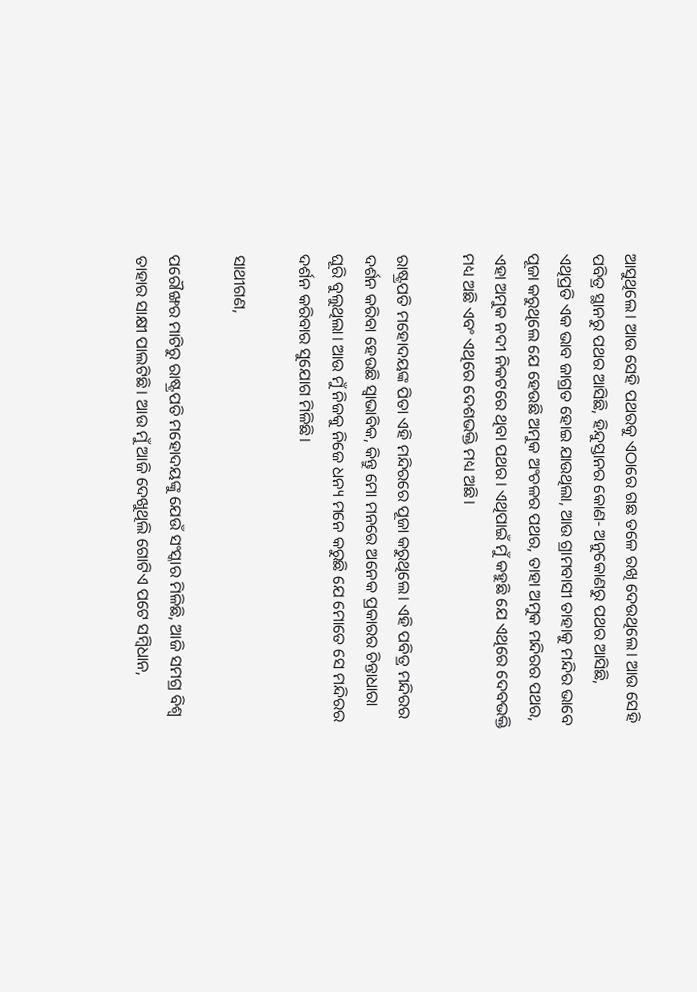ଆସୁଥିଲେ। ଆଉ ସେହି ପଥରକୁ ଏଠାରେ ଗଛ ତଳେ ରଖି ଦେଉଥିଲେ। ଆଉ ସେହି ପବିତ୍ର ସ୍ଥାନରୁ ପଥର ଆସିଛି, ହିନ୍ଦୁସ୍ତାନର କୋଣ- ଅନୁକୋଣରୁ ପଥର ଆସିଛି, ଏଥିପ୍ରତି ଏକ ଭାବ ଜାଗ୍ରତ ହୋଇ ଯାଉଥିଲା, ଆଉ ଗ୍ରାମବାସୀ ତାହାକୁ ମନ୍ଦିର ଭାବେ ପୂଜା କରୁଥିଲେ ଯେ ହେଉଛି ଅମୁକ ଅଂଚଳର ପଥର, ତାହା ଅମୁକ ମନ୍ଦିରର ପଥର, ଏହା ଅମୁକ ନଦୀ ନିକଟରେ ଥିବା ପଥର। ଏଥିପାଇଁ ମୁଁ କହୁଛି ଯେ ଏଥିରେ ଦେବଭକ୍ତି ମଧ୍ୟ ଅଛି ଏବଂ ଏଥିରେ ଦେଶଭକ୍ତି ମଧ୍ୟ ଅଛି।

ରାଷ୍ଟ୍ରପତି ମହୋଦୟଙ୍କ ପିତା ଏହି ମନ୍ଦିରରେ ପୂଜା କରୁଥିଲେ। ଏହି ପବିତ୍ର ମନ୍ଦିରର ଦର୍ଶନ କରିବା ହେଉଛି ସ୍ୱାଭାବିକ, କିନ୍ତୁ ମୋ ମନରେ ଅନେକ ପ୍ରକାରର ଚିନ୍ତାଧାରା ଘୂରି ବୁଲୁଥିଲା। ଆଉ ମୁଁ ନିଜକୁ ନିଜେ ଧନ୍ୟ ମନେ କରୁଛି ଯେ ମୋତେ ସେ ମନ୍ଦିରର ଦର୍ଶନ କରିବାର ସୁଯୋଗ ମିଳିଛି।

ସାଥୀଗଣ,

ପରୌଙ୍ଖର ମାଟିରୁ ରାଷ୍ଟ୍ରପତି ମହୋଦୟଙ୍କୁ ଯେଉଁ ସଂସ୍କାର ମିଳିଛି, ଆଜି ସମଗ୍ର ବିଶ୍ୱ ତାହାର ସାକ୍ଷୀ ପାଲଟିଛି। ଆଉ ମୁଁ ଆଜି ଦେଖୁଥିଲି ଗୋଟିଏ ପଟେ ସମ୍ବିଧାନ,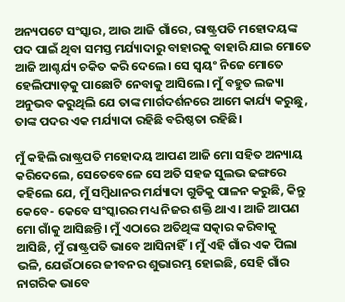ଅନ୍ୟପଟେ ସଂସ୍କାର, ଆଉ ଆଜି ଗାଁରେ, ରାଷ୍ଟ୍ରପତି ମହୋଦୟଙ୍କ ପଦ ପାଇଁ ଥିବା ସମସ୍ତ ମର୍ଯ୍ୟାଦାରୁ ବାହାରକୁ ବାହାରି ଯାଇ ମୋତେ ଆଜି ଆଶ୍ଚର୍ଯ୍ୟ ଚକିତ କରି ଦେଲେ। ସେ ସ୍ୱୟଂ ନିଜେ ମୋତେ ହେଲିପ୍ୟାଡ଼କୁ ପାଛୋଟି ନେବାକୁ ଆସିଲେ। ମୁଁ ବହୁତ ଲଜ୍ୟା ଅନୁଭବ କରୁଥିଲି ଯେ ତାଙ୍କ ମାର୍ଗଦର୍ଶନରେ ଆମେ କାର୍ଯ୍ୟ କରୁଛୁ, ତାଙ୍କ ପଦର ଏକ ମର୍ଯ୍ୟାଦା ରହିଛି ବରିଷ୍ଠତା ରହିଛି।

ମୁଁ କହିଲି ରାଷ୍ଟ୍ରପତି ମହୋଦୟ ଆପଣ ଆଜି ମୋ ସହିତ ଅନ୍ୟାୟ କରିଦେଲେ, ସେତେବେଳେ ସେ ଅତି ସହଜ ସୁଲଭ ଢଙ୍ଗରେ କହିଲେ ଯେ, ମୁଁ ସମ୍ବିଧାନର ମର୍ଯ୍ୟାଦା ଗୁଡିକୁ ପାଳନ କରୁଛି, କିନ୍ତୁ କେବେ- କେବେ ସଂସ୍କାରର ମଧ୍ୟ ନିଜର ଶକ୍ତି ଥାଏ। ଆଜି ଆପଣ ମୋ ଗାଁକୁ ଆସିଛନ୍ତି। ମୁଁ ଏଠାରେ ଅତିଥିଙ୍କ ସତ୍କାର କରିବାକୁ ଆସିଛି, ମୁଁ ରାଷ୍ଟ୍ରପତି ଭାବେ ଆସିନାହିଁ। ମୁଁ ଏହି ଗାଁର ଏକ ପିଲା ଭଳି, ଯେଉଁଠାରେ ଜୀବନର ଶୁଭାରମ୍ଭ ହୋଇଛି, ସେହି ଗାଁର ନାଗରିକ ଭାବେ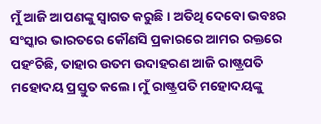ମୁଁ ଆଜି ଆପଣଙ୍କୁ ସ୍ୱାଗତ କରୁଛି। ଅତିଥି ଦେବୋ ଭବଃର ସଂସ୍କାର ଭାରତରେ କୌଣସି ପ୍ରକାରରେ ଆମର ରକ୍ତରେ ପହଂଚିଛି, ତାହାର ଉତମ ଉଦାହରଣ ଆଜି ରାଷ୍ଟ୍ରପତି ମହୋଦୟ ପ୍ରସ୍ତୁତ କଲେ। ମୁଁ ରାଷ୍ଟ୍ରପତି ମହୋଦୟଙ୍କୁ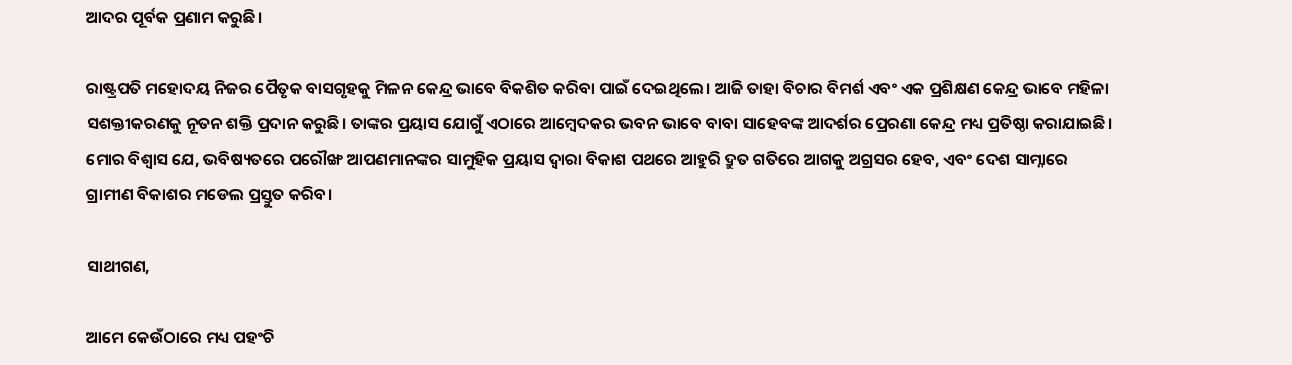ଆଦର ପୂର୍ବକ ପ୍ରଣାମ କରୁଛି।

ରାଷ୍ଟ୍ରପତି ମହୋଦୟ ନିଜର ପୈତୃକ ବାସଗୃହକୁ ମିଳନ କେନ୍ଦ୍ର ଭାବେ ବିକଶିତ କରିବା ପାଇଁ ଦେଇଥିଲେ। ଆଜି ତାହା ବିଚାର ବିମର୍ଶ ଏବଂ ଏକ ପ୍ରଶିକ୍ଷଣ କେନ୍ଦ୍ର ଭାବେ ମହିଳା ସଶକ୍ତୀକରଣକୁ ନୂତନ ଶକ୍ତି ପ୍ରଦାନ କରୁଛି। ତାଙ୍କର ପ୍ରୟାସ ଯୋଗୁଁ ଏଠାରେ ଆମ୍ବେଦକର ଭବନ ଭାବେ ବାବା ସାହେବଙ୍କ ଆଦର୍ଶର ପ୍ରେରଣା କେନ୍ଦ୍ର ମଧ୍ୟ ପ୍ରତିଷ୍ଠା କରାଯାଇଛି। ମୋର ବିଶ୍ୱାସ ଯେ, ଭବିଷ୍ୟତରେ ପରୌଙ୍ଖ ଆପଣମାନଙ୍କର ସାମୁହିକ ପ୍ରୟାସ ଦ୍ୱାରା ବିକାଶ ପଥରେ ଆହୁରି ଦ୍ରୁତ ଗତିରେ ଆଗକୁ ଅଗ୍ରସର ହେବ, ଏବଂ ଦେଶ ସାମ୍ନାରେ ଗ୍ରାମୀଣ ବିକାଶର ମଡେଲ ପ୍ରସ୍ତୁତ କରିବ।

ସାଥୀଗଣ,

ଆମେ କେଉଁଠାରେ ମଧ୍ୟ ପହଂଚି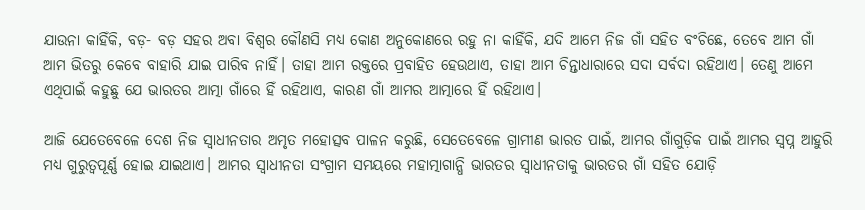ଯାଉନା କାହିଁକି, ବଡ଼- ବଡ଼ ସହର ଅବା ବିଶ୍ୱର କୌଣସି ମଧ୍ୟ କୋଣ ଅନୁକୋଣରେ ରହୁ ନା କାହିଁକି, ଯଦି ଆମେ ନିଜ ଗାଁ ସହିତ ବଂଚିଛେ, ତେବେ ଆମ ଗାଁ ଆମ ଭିତରୁ କେବେ ବାହାରି ଯାଇ ପାରିବ ନାହିଁ। ତାହା ଆମ ରକ୍ତରେ ପ୍ରବାହିତ ହେଉଥାଏ, ତାହା ଆମ ଚିନ୍ତାଧାରାରେ ସଦା ସର୍ବଦା ରହିଥାଏ। ତେଣୁ ଆମେ ଏଥିପାଇଁ କହୁଛୁ ଯେ ଭାରତର ଆତ୍ମା ଗାଁରେ ହିଁ ରହିଥାଏ, କାରଣ ଗାଁ ଆମର ଆତ୍ମାରେ ହିଁ ରହିଥାଏ।

ଆଜି ଯେତେବେଳେ ଦେଶ ନିଜ ସ୍ୱାଧୀନତାର ଅମୃତ ମହୋତ୍ସବ ପାଳନ କରୁଛି, ସେତେବେଳେ ଗ୍ରାମୀଣ ଭାରତ ପାଇଁ, ଆମର ଗାଁଗୁଡ଼ିକ ପାଇଁ ଆମର ସ୍ୱପ୍ନ ଆହୁରି ମଧ୍ୟ ଗୁରୁତ୍ୱପୂର୍ଣ୍ଣ ହୋଇ ଯାଇଥାଏ। ଆମର ସ୍ୱାଧୀନତା ସଂଗ୍ରାମ ସମୟରେ ମହାତ୍ମାଗାନ୍ଧି ଭାରତର ସ୍ୱାଧୀନତାକୁ ଭାରତର ଗାଁ ସହିତ ଯୋଡ଼ି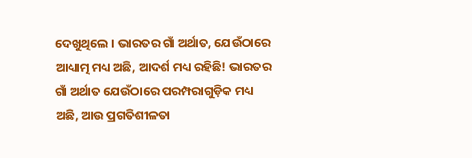ଦେଖୁଥିଲେ । ଭାରତର ଗାଁ ଅର୍ଥାତ, ଯେଉଁଠାରେ ଆଧ୍ୟାତ୍ମ ମଧ୍ୟ ଅଛି, ଆଦର୍ଶ ମଧ୍ୟ ରହିଛି! ଭାରତର ଗାଁ ଅର୍ଥାତ ଯେଉଁଠାରେ ପରମ୍ପରାଗୁଡ଼ିକ ମଧ୍ୟ ଅଛି, ଆଉ ପ୍ରଗତିଶୀଳତା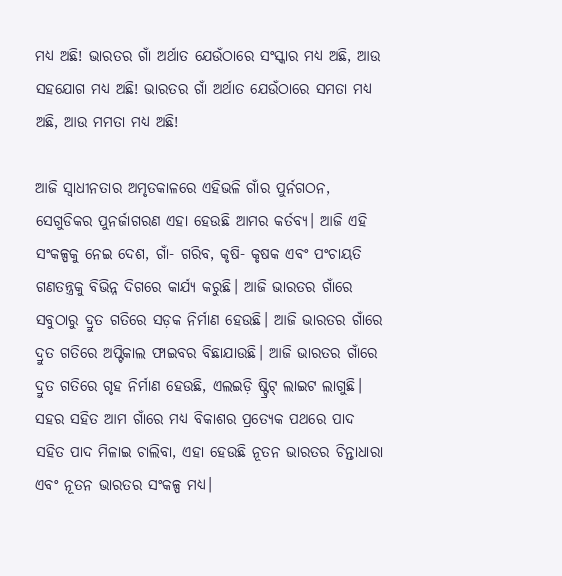ମଧ୍ୟ ଅଛି! ଭାରତର ଗାଁ ଅର୍ଥାତ ଯେଉଁଠାରେ ସଂସ୍କାର ମଧ୍ୟ ଅଛି, ଆଉ ସହଯୋଗ ମଧ୍ୟ ଅଛି! ଭାରତର ଗାଁ ଅର୍ଥାତ ଯେଉଁଠାରେ ସମତା ମଧ୍ୟ ଅଛି, ଆଉ ମମତା ମଧ୍ୟ ଅଛି!

ଆଜି ସ୍ୱାଧୀନତାର ଅମୃତକାଳରେ ଏହିଭଳି ଗାଁର ପୁର୍ନଗଠନ, ସେଗୁଡିକର ପୁନର୍ଜାଗରଣ ଏହା ହେଉଛି ଆମର କର୍ତବ୍ୟ। ଆଜି ଏହି ସଂକଳ୍ପକୁ ନେଇ ଦେଶ, ଗାଁ- ଗରିବ, କୃଷି- କୃଷକ ଏବଂ ପଂଚାୟତି ଗଣତନ୍ତ୍ରକୁ ବିଭିନ୍ନ ଦିଗରେ କାର୍ଯ୍ୟ କରୁଛି। ଆଜି ଭାରତର ଗାଁରେ ସବୁଠାରୁ ଦ୍ରୁତ ଗତିରେ ସଡ଼କ ନିର୍ମାଣ ହେଉଛି। ଆଜି ଭାରତର ଗାଁରେ ଦ୍ରୁତ ଗତିରେ ଅପ୍ଟିକାଲ ଫାଇବର ବିଛାଯାଉଛି। ଆଜି ଭାରତର ଗାଁରେ ଦ୍ରୁତ ଗତିରେ ଗୃହ ନିର୍ମାଣ ହେଉଛି, ଏଲଇଡ଼ି ଷ୍ଟ୍ରିଟ୍ ଲାଇଟ ଲାଗୁଛି। ସହର ସହିତ ଆମ ଗାଁରେ ମଧ୍ୟ ବିକାଶର ପ୍ରତ୍ୟେକ ପଥରେ ପାଦ ସହିତ ପାଦ ମିଳାଇ ଚାଲିବା, ଏହା ହେଉଛି ନୂତନ ଭାରତର ଚିନ୍ତାଧାରା ଏବଂ ନୂତନ ଭାରତର ସଂକଳ୍ପ ମଧ୍ୟ।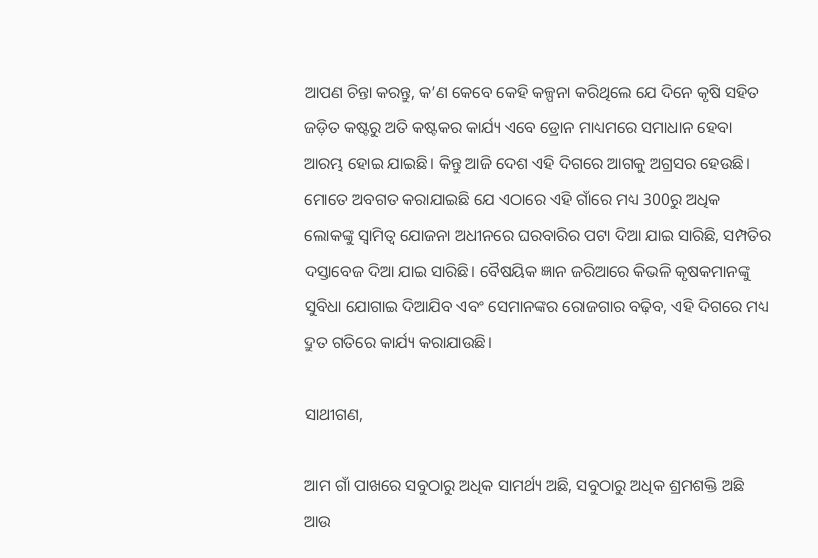ଆପଣ ଚିନ୍ତା କରନ୍ତୁ, କ’ଣ କେବେ କେହି କଳ୍ପନା କରିଥିଲେ ଯେ ଦିନେ କୃଷି ସହିତ ଜଡ଼ିତ କଷ୍ଟରୁ ଅତି କଷ୍ଟକର କାର୍ଯ୍ୟ ଏବେ ଡ୍ରୋନ ମାଧ୍ୟମରେ ସମାଧାନ ହେବା ଆରମ୍ଭ ହୋଇ ଯାଇଛି। କିନ୍ତୁ ଆଜି ଦେଶ ଏହି ଦିଗରେ ଆଗକୁ ଅଗ୍ରସର ହେଉଛି। ମୋତେ ଅବଗତ କରାଯାଇଛି ଯେ ଏଠାରେ ଏହି ଗାଁରେ ମଧ୍ୟ 300ରୁ ଅଧିକ ଲୋକଙ୍କୁ ସ୍ୱାମିତ୍ୱ ଯୋଜନା ଅଧୀନରେ ଘରବାରିର ପଟା ଦିଆ ଯାଇ ସାରିଛି, ସମ୍ପତିର ଦସ୍ତାବେଜ ଦିଆ ଯାଇ ସାରିଛି। ବୈଷୟିକ ଜ୍ଞାନ ଜରିଆରେ କିଭଳି କୃଷକମାନଙ୍କୁ ସୁବିଧା ଯୋଗାଇ ଦିଆଯିବ ଏବଂ ସେମାନଙ୍କର ରୋଜଗାର ବଢ଼ିବ, ଏହି ଦିଗରେ ମଧ୍ୟ ଦ୍ରୁତ ଗତିରେ କାର୍ଯ୍ୟ କରାଯାଉଛି।

ସାଥୀଗଣ,

ଆମ ଗାଁ ପାଖରେ ସବୁଠାରୁ ଅଧିକ ସାମର୍ଥ୍ୟ ଅଛି, ସବୁଠାରୁ ଅଧିକ ଶ୍ରମଶକ୍ତି ଅଛି ଆଉ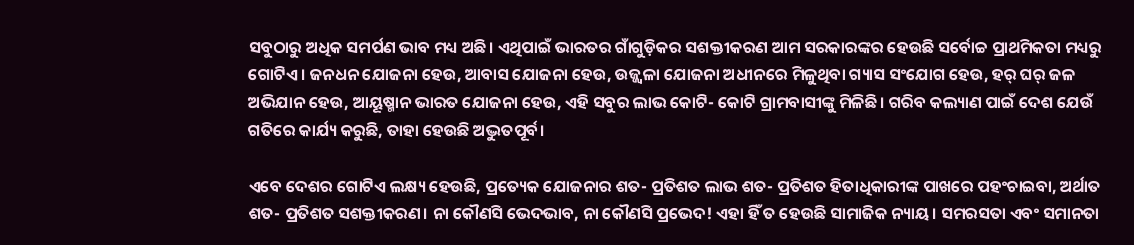ସବୁଠାରୁ ଅଧିକ ସମର୍ପଣ ଭାବ ମଧ୍ୟ ଅଛି। ଏଥିପାଇଁ ଭାରତର ଗାଁଗୁଡ଼ିକର ସଶକ୍ତୀକରଣ ଆମ ସରକାରଙ୍କର ହେଉଛି ସର୍ବୋଚ୍ଚ ପ୍ରାଥମିକତା ମଧ୍ୟରୁ ଗୋଟିଏ। ଜନଧନ ଯୋଜନା ହେଉ, ଆବାସ ଯୋଜନା ହେଉ, ଉଜ୍ଜ୍ୱଳା ଯୋଜନା ଅଧୀନରେ ମିଳୁଥିବା ଗ୍ୟାସ ସଂଯୋଗ ହେଉ, ହର୍ ଘର୍ ଜଳ ଅଭିଯାନ ହେଉ, ଆୟୂଷ୍ମାନ ଭାରତ ଯୋଜନା ହେଉ, ଏହି ସବୁର ଲାଭ କୋଟି- କୋଟି ଗ୍ରାମବାସୀଙ୍କୁ ମିଳିଛି। ଗରିବ କଲ୍ୟାଣ ପାଇଁ ଦେଶ ଯେଉଁ ଗତିରେ କାର୍ଯ୍ୟ କରୁଛି, ତାହା ହେଉଛି ଅଦ୍ଭୁତପୂର୍ବ।

ଏବେ ଦେଶର ଗୋଟିଏ ଲକ୍ଷ୍ୟ ହେଉଛି, ପ୍ରତ୍ୟେକ ଯୋଜନାର ଶତ- ପ୍ରତିଶତ ଲାଭ ଶତ- ପ୍ରତିଶତ ହିତାଧିକାରୀଙ୍କ ପାଖରେ ପହଂଚାଇବା, ଅର୍ଥାତ ଶତ- ପ୍ରତିଶତ ସଶକ୍ତୀକରଣ। ନା କୌଣସି ଭେଦଭାବ, ନା କୌଣସି ପ୍ରଭେଦ! ଏହା ହିଁ ତ ହେଉଛି ସାମାଜିକ ନ୍ୟାୟ। ସମରସତା ଏବଂ ସମାନତା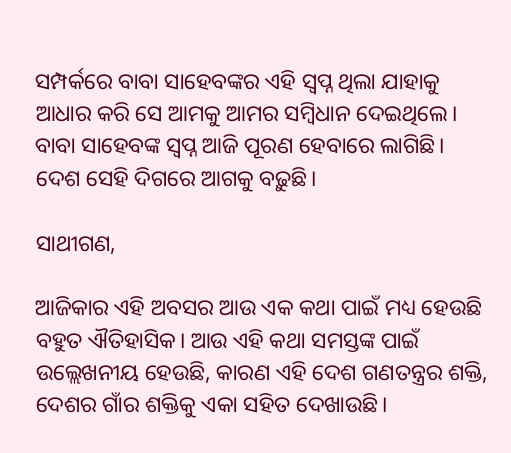ସମ୍ପର୍କରେ ବାବା ସାହେବଙ୍କର ଏହି ସ୍ୱପ୍ନ ଥିଲା ଯାହାକୁ ଆଧାର କରି ସେ ଆମକୁ ଆମର ସମ୍ବିଧାନ ଦେଇଥିଲେ। ବାବା ସାହେବଙ୍କ ସ୍ୱପ୍ନ ଆଜି ପୂରଣ ହେବାରେ ଲାଗିଛି। ଦେଶ ସେହି ଦିଗରେ ଆଗକୁ ବଢ଼ୁଛି।

ସାଥୀଗଣ,

ଆଜିକାର ଏହି ଅବସର ଆଉ ଏକ କଥା ପାଇଁ ମଧ୍ୟ ହେଉଛି ବହୁତ ଐତିହାସିକ। ଆଉ ଏହି କଥା ସମସ୍ତଙ୍କ ପାଇଁ ଉଲ୍ଲେଖନୀୟ ହେଉଛି, କାରଣ ଏହି ଦେଶ ଗଣତନ୍ତ୍ରର ଶକ୍ତି, ଦେଶର ଗାଁର ଶକ୍ତିକୁ ଏକା ସହିତ ଦେଖାଉଛି।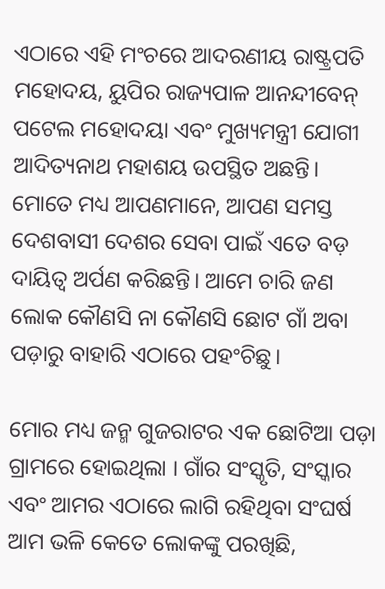ଏଠାରେ ଏହି ମଂଚରେ ଆଦରଣୀୟ ରାଷ୍ଟ୍ରପତି ମହୋଦୟ, ୟୁପିର ରାଜ୍ୟପାଳ ଆନନ୍ଦୀବେନ୍ ପଟେଲ ମହୋଦୟା ଏବଂ ମୁଖ୍ୟମନ୍ତ୍ରୀ ଯୋଗୀ ଆଦିତ୍ୟନାଥ ମହାଶୟ ଉପସ୍ଥିତ ଅଛନ୍ତି। ମୋତେ ମଧ୍ୟ ଆପଣମାନେ, ଆପଣ ସମସ୍ତ ଦେଶବାସୀ ଦେଶର ସେବା ପାଇଁ ଏତେ ବଡ଼ ଦାୟିତ୍ୱ ଅର୍ପଣ କରିଛନ୍ତି। ଆମେ ଚାରି ଜଣ ଲୋକ କୌଣସି ନା କୌଣସି ଛୋଟ ଗାଁ ଅବା ପଡ଼ାରୁ ବାହାରି ଏଠାରେ ପହଂଚିଛୁ।

ମୋର ମଧ୍ୟ ଜନ୍ମ ଗୁଜରାଟର ଏକ ଛୋଟିଆ ପଡ଼ା ଗ୍ରାମରେ ହୋଇଥିଲା । ଗାଁର ସଂସ୍କୃତି, ସଂସ୍କାର ଏବଂ ଆମର ଏଠାରେ ଲାଗି ରହିଥିବା ସଂଘର୍ଷ ଆମ ଭଳି କେତେ ଲୋକଙ୍କୁ ପରଖିଛି,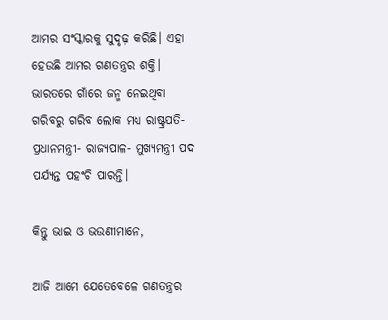ଆମର ସଂସ୍କାରକୁ ସୁଦୃଢ଼ କରିଛି। ଏହା ହେଉଛି ଆମର ଗଣତନ୍ତ୍ରର ଶକ୍ତି। ଭାରତରେ ଗାଁରେ ଜନ୍ମ ନେଇଥିବା ଗରିବରୁ ଗରିବ ଲୋକ ମଧ୍ୟ ରାଷ୍ଟ୍ରପତି- ପ୍ରଧାନମନ୍ତ୍ରୀ- ରାଜ୍ୟପାଳ- ମୁଖ୍ୟମନ୍ତ୍ରୀ ପଦ ପର୍ଯ୍ୟନ୍ତ ପହଂଚି ପାରନ୍ତି।

କିନ୍ତୁ ଭାଇ ଓ ଭଉଣୀମାନେ,

ଆଜି ଆମେ ଯେତେବେଳେ ଗଣତନ୍ତ୍ରର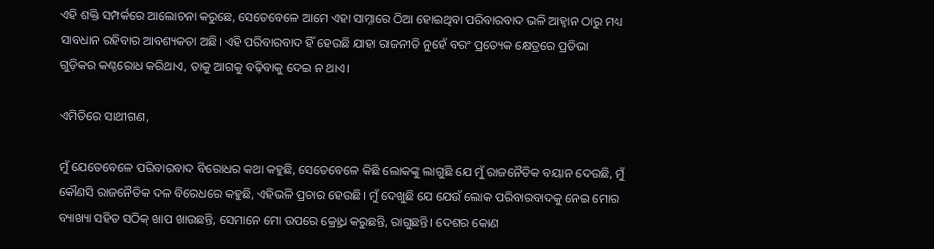ଏହି ଶକ୍ତି ସମ୍ପର୍କରେ ଆଲୋଚନା କରୁଛେ, ସେତେବେଳେ ଆମେ ଏହା ସାମ୍ନାରେ ଠିଆ ହୋଇଥିବା ପରିବାରବାଦ ଭଳି ଆହ୍ୱାନ ଠାରୁ ମଧ୍ୟ ସାବଧାନ ରହିବାର ଆବଶ୍ୟକତା ଅଛି। ଏହି ପରିବାରବାଦ ହିଁ ହେଉଛି ଯାହା ରାଜନୀତି ନୁହେଁ ବରଂ ପ୍ରତ୍ୟେକ କ୍ଷେତ୍ରରେ ପ୍ରତିଭା ଗୁଡ଼ିକର କଣ୍ଠରୋଧ କରିଥାଏ, ତାକୁ ଆଗକୁ ବଢ଼ିବାକୁ ଦେଇ ନ ଥାଏ।

ଏମିତିରେ ସାଥୀଗଣ,

ମୁଁ ଯେତେବେଳେ ପରିବାରବାଦ ବିରୋଧର କଥା କହୁଛି, ସେତେବେଳେ କିଛି ଲୋକଙ୍କୁ ଲାଗୁଛି ଯେ ମୁଁ ରାଜନୈତିକ ବୟାନ ଦେଉଛି, ମୁଁ କୌଣସି ରାଜନୈତିକ ଦଳ ବିରେଧରେ କହୁଛି, ଏହିଭଳି ପ୍ରଚାର ହେଉଛି। ମୁଁ ଦେଖୁଛି ଯେ ଯେଉଁ ଲୋକ ପରିବାରବାଦକୁ ନେଇ ମୋର ବ୍ୟାଖ୍ୟା ସହିତ ସଠିକ୍ ଖାପ ଖାଉଛନ୍ତି, ସେମାନେ ମୋ ଉପରେ କ୍ର୍ରୋଧ କରୁଛନ୍ତି, ରାଗୁଛନ୍ତି। ଦେଶର କୋଣ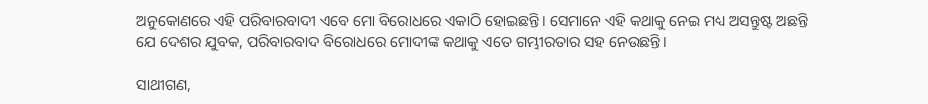ଅନୁକୋଣରେ ଏହି ପରିବାରବାଦୀ ଏବେ ମୋ ବିରୋଧରେ ଏକାଠି ହୋଇଛନ୍ତି। ସେମାନେ ଏହି କଥାକୁ ନେଇ ମଧ୍ୟ ଅସନ୍ତୁଷ୍ଟ ଅଛନ୍ତି ଯେ ଦେଶର ଯୁବକ, ପରିବାରବାଦ ବିରୋଧରେ ମୋଦୀଙ୍କ କଥାକୁ ଏତେ ଗମ୍ଭୀରତାର ସହ ନେଉଛନ୍ତି।

ସାଥୀଗଣ,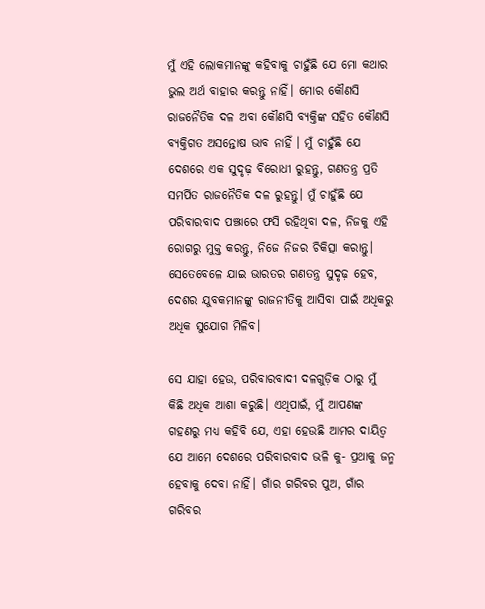ମୁଁ ଏହି ଲୋକମାନଙ୍କୁ କହିବାକୁ ଚାହୁଁଛି ଯେ ମୋ କଥାର ଭୁଲ ଅର୍ଥ ବାହାର କରନ୍ତୁ ନାହିଁ। ମୋର କୌଣସି ରାଜନୈତିକ ଦଳ ଅବା କୌଣସି ବ୍ୟକ୍ତିଙ୍କ ସହିତ କୌଣସି ବ୍ୟକ୍ତିଗତ ଅସନ୍ତୋଷ ଭାବ ନାହିଁ । ମୁଁ ଚାହୁଁଛି ଯେ ଦେଶରେ ଏକ ସୁଦୃଢ଼ ବିରୋଧୀ ରୁହନ୍ତୁ, ଗଣତନ୍ତ୍ର ପ୍ରତି ସମର୍ପିତ ରାଜନୈତିକ ଦଳ ରୁହନ୍ତୁ। ମୁଁ ଚାହୁଁଛି ଯେ ପରିବାରବାଦ ପଞ୍ଝାରେ ଫସି ରହିଥିବା ଦଳ, ନିଜକୁ ଏହି ରୋଗରୁ ମୁକ୍ତ କରନ୍ତୁ, ନିଜେ ନିଜର ଚିକିତ୍ସା କରାନ୍ତୁ। ସେତେବେଳେ ଯାଇ ଭାରତର ଗଣତନ୍ତ୍ର ସୁଦୃଢ଼ ହେବ, ଦେଶର ଯୁବକମାନଙ୍କୁ ରାଜନୀତିକୁ ଆସିବା ପାଇଁ ଅଧିକରୁ ଅଧିକ ସୁଯୋଗ ମିଳିବ।

ସେ ଯାହା ହେଉ, ପରିବାରବାଦୀ ଦଳଗୁଡ଼ିକ ଠାରୁ ମୁଁ କିଛି ଅଧିକ ଆଶା କରୁଛି। ଏଥିପାଇଁ, ମୁଁ ଆପଣଙ୍କ ଗହଣରୁ ମଧ୍ୟ କହିବି ଯେ, ଏହା ହେଉଛି ଆମର ଦାୟିତ୍ୱ ଯେ ଆମେ ଦେଶରେ ପରିବାରବାଦ ଭଳି କୁ- ପ୍ରଥାକୁ ଜନ୍ମ ହେବାକୁ ଦେବା ନାହିଁ। ଗାଁର ଗରିବର ପୁଅ, ଗାଁର ଗରିବର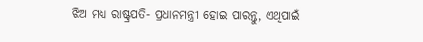ଝିଅ ମଧ୍ୟ ରାଷ୍ଟ୍ରପତି- ପ୍ରଧାନମନ୍ତ୍ରୀ ହୋଇ ପାରନ୍ତୁ, ଏଥିପାଇଁ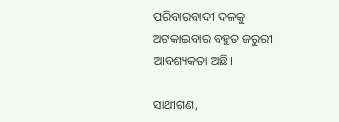ପରିବାରବାଦୀ ଦଳକୁ ଅଟକାଇବାର ବହୁତ ଜରୁରୀ ଆବଶ୍ୟକତା ଅଛି।

ସାଥୀଗଣ,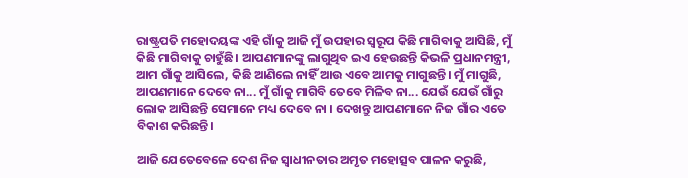ରାଷ୍ଟ୍ରପତି ମହୋଦୟଙ୍କ ଏହି ଗାଁକୁ ଆଜି ମୁଁ ଉପହାର ସ୍ୱରୂପ କିଛି ମାଗିବାକୁ ଆସିଛି, ମୁଁ କିଛି ମାଗିବାକୁ ଚାହୁଁଛି। ଆପଣମାନଙ୍କୁ ଲାଗୁଥିବ ଇଏ ହେଉଛନ୍ତି କିଭଳି ପ୍ରଧାନମନ୍ତ୍ରୀ, ଆମ ଗାଁକୁ ଆସିଲେ, କିଛି ଆଣିଲେ ନାହିଁ ଆଉ ଏବେ ଆମକୁ ମାଗୁଛନ୍ତି। ମୁଁ ମାଗୁଛି, ଆପଣମାନେ ଦେବେ ନା... ମୁଁ ଗାଁକୁ ମାଗିବି ତେବେ ମିଳିବ ନା... ଯେଉଁ ଯେଉଁ ଗାଁରୁ ଲୋକ ଆସିଛନ୍ତି ସେମାନେ ମଧ୍ୟ ଦେବେ ନା । ଦେଖନ୍ତୁ ଆପଣମାନେ ନିଜ ଗାଁର ଏତେ ବିକାଶ କରିଛନ୍ତି।

ଆଜି ଯେତେବେଳେ ଦେଶ ନିଜ ସ୍ୱାଧୀନତାର ଅମୃତ ମହୋତ୍ସବ ପାଳନ କରୁଛି,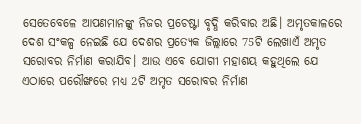ସେତେବେଳେ ଆପଣମାନଙ୍କୁ ନିଜର ପ୍ରଚେଷ୍ଟା ବୃଦ୍ଧି କରିବାର ଅଛି। ଅମୃତକାଳରେ ଦେଶ ସଂକଳ୍ପ ନେଇଛି ଯେ ଦେଶର ପ୍ରତ୍ୟେକ ଜିଲ୍ଲାରେ 75ଟି ଲେଖାଏଁ ଅମୃତ ସରୋବର ନିର୍ମାଣ କରାଯିବ। ଆଉ ଏବେ ଯୋଗୀ ମହାଶୟ କହୁଥିଲେ ଯେ ଏଠାରେ ପରୌଙ୍ଖରେ ମଧ୍ୟ 2ଟି ଅମୃତ ସରୋବର ନିର୍ମାଣ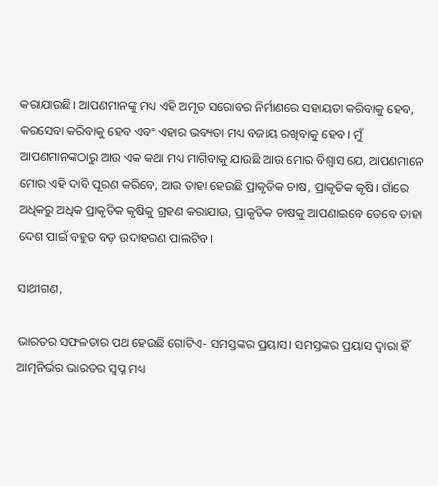କରାଯାଉଛି। ଆପଣମାନଙ୍କୁ ମଧ୍ୟ ଏହି ଅମୃତ ସରୋବର ନିର୍ମାଣରେ ସହାୟତା କରିବାକୁ ହେବ, କରସେବା କରିବାକୁ ହେବ ଏବଂ ଏହାର ଭବ୍ୟତା ମଧ୍ୟ ବଜାୟ ରଖିବାକୁ ହେବ। ମୁଁ ଆପଣମାନଙ୍କଠାରୁ ଆଉ ଏକ କଥା ମଧ୍ୟ ମାଗିବାକୁ ଯାଉଛି ଆଉ ମୋର ବିଶ୍ୱାସ ଯେ, ଆପଣମାନେ ମୋର ଏହି ଦାବି ପୂରଣ କରିବେ, ଆଉ ତାହା ହେଉଛି ପ୍ରାକୃତିକ ଚାଷ, ପ୍ରାକୃତିକ କୃଷି। ଗାଁରେ ଅଧିକରୁ ଅଧିକ ପ୍ରାକୃତିକ କୃଷିକୁ ଗ୍ରହଣ କରାଯାଉ, ପ୍ରାକୃତିକ ଚାଷକୁ ଆପଣାଇବେ ତେବେ ତାହା ଦେଶ ପାଇଁ ବହୁତ ବଡ଼ ଉଦାହରଣ ପାଲଟିବ।

ସାଥୀଗଣ,

ଭାରତର ସଫଳତାର ପଥ ହେଉଛି ଗୋଟିଏ- ସମସ୍ତଙ୍କର ପ୍ରୟାସ। ସମସ୍ତଙ୍କର ପ୍ରୟାସ ଦ୍ୱାରା ହିଁ ଆତ୍ମନିର୍ଭର ଭାରତର ସ୍ୱପ୍ନ ମଧ୍ୟ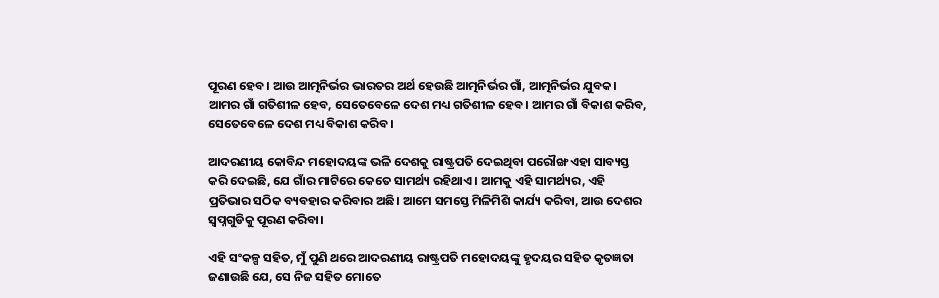ପୂରଣ ହେବ। ଆଉ ଆତ୍ମନିର୍ଭର ଭାରତର ଅର୍ଥ ହେଉଛି ଆତ୍ମନିର୍ଭର ଗାଁ, ଆତ୍ମନିର୍ଭର ଯୁବକ। ଆମର ଗାଁ ଗତିଶୀଳ ହେବ, ସେତେବେଳେ ଦେଶ ମଧ୍ୟ ଗତିଶୀଳ ହେବ। ଆମର ଗାଁ ବିକାଶ କରିବ, ସେତେବେଳେ ଦେଶ ମଧ୍ୟ ବିକାଶ କରିବ।

ଆଦରଣୀୟ କୋବିନ୍ଦ ମହୋଦୟଙ୍କ ଭଳି ଦେଶକୁ ରାଷ୍ଟ୍ରପତି ଦେଇଥିବା ପରୌଙ୍ଖ ଏହା ସାବ୍ୟସ୍ତ କରି ଦେଇଛି, ଯେ ଗାଁର ମାଟିରେ କେତେ ସାମର୍ଥ୍ୟ ରହିଥାଏ। ଆମକୁ ଏହି ସାମର୍ଥ୍ୟର, ଏହି ପ୍ରତିଭାର ସଠିକ ବ୍ୟବହାର କରିବାର ଅଛି। ଆମେ ସମସ୍ତେ ମିଳିମିଶି କାର୍ଯ୍ୟ କରିବା, ଆଉ ଦେଶର ସ୍ୱପ୍ନଗୁଡିକୁ ପୂରଣ କରିବା।

ଏହି ସଂକଳ୍ପ ସହିତ, ମୁଁ ପୁଣି ଥରେ ଆଦରଣୀୟ ରାଷ୍ଟ୍ରପତି ମହୋଦୟଙ୍କୁ ହୃଦୟର ସହିତ କୃତଜ୍ଞତା ଜଣାଉଛି ଯେ, ସେ ନିଜ ସହିତ ମୋତେ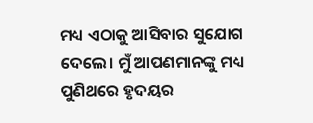ମଧ୍ୟ ଏଠାକୁ ଆସିବାର ସୁଯୋଗ ଦେଲେ। ମୁଁ ଆପଣମାନଙ୍କୁ ମଧ୍ୟ ପୁଣିଥରେ ହୃଦୟର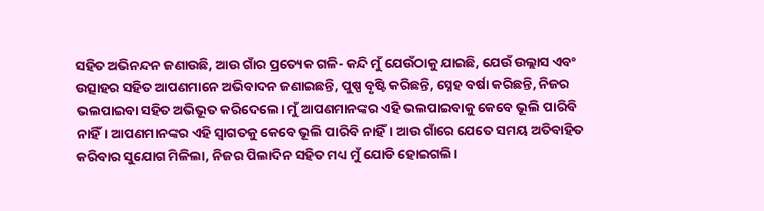ସହିତ ଅଭିନନ୍ଦନ ଜଣାଉଛି, ଆଉ ଗାଁର ପ୍ରତ୍ୟେକ ଗଳି- କନ୍ଦି ମୁଁ ଯେଉଁଠାକୁ ଯାଇଛି, ଯେଉଁ ଉଲ୍ଲାସ ଏବଂ ଉତ୍ସାହର ସହିତ ଆପଣମାନେ ଅଭିବାଦନ ଜଣାଇଛନ୍ତି, ପୁଷ୍ପ ବୃଷ୍ଟି କରିଛନ୍ତି, ସ୍ନେହ ବର୍ଷା କରିଛନ୍ତି, ନିଜର ଭଲପାଇବା ସହିତ ଅଭିଭୂତ କରିଦେଲେ। ମୁଁ ଆପଣମାନଙ୍କର ଏହି ଭଲପାଇବାକୁ କେବେ ଭୂଲି ପାରିବି ନାହିଁ। ଆପଣମାନଙ୍କର ଏହି ସ୍ୱାଗତକୁ କେବେ ଭୂଲି ପାରିବି ନାହିଁ। ଆଉ ଗାଁରେ ଯେତେ ସମୟ ଅତିବାହିତ କରିବାର ସୁଯୋଗ ମିଳିଲା, ନିଜର ପିଲାଦିନ ସହିତ ମଧ୍ୟ ମୁଁ ଯୋଡି ହୋଇଗଲି।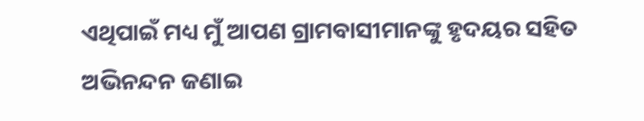ଏଥିପାଇଁ ମଧ୍ୟ ମୁଁ ଆପଣ ଗ୍ରାମବାସୀମାନଙ୍କୁ ହୃଦୟର ସହିତ ଅଭିନନ୍ଦନ ଜଣାଇ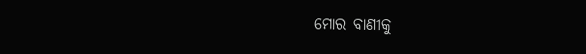ମୋର ବାଣୀକୁ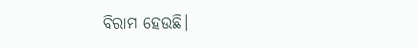ବିରାମ ହେଉଛି।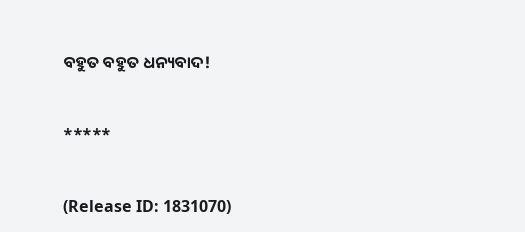ବହୁତ ବହୁତ ଧନ୍ୟବାଦ!



*****



(Release ID: 1831070)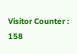Visitor Counter : 158